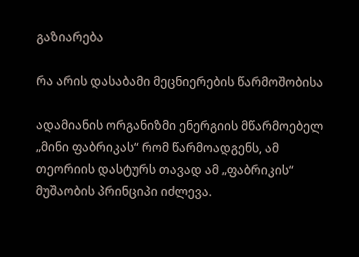გაზიარება

რა არის დასაბამი მეცნიერების წარმოშობისა

ადამიანის ორგანიზმი ენერგიის მწარმოებელ „მინი ფაბრიკას“ რომ წარმოადგენს, ამ თეორიის დასტურს თავად ამ „ფაბრიკის“ მუშაობის პრინციპი იძლევა.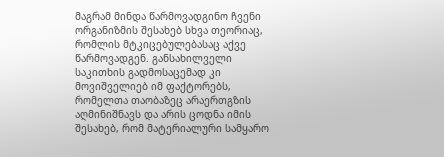მაგრამ მინდა წარმოვადგინო ჩვენი ორგანიზმის შესახებ სხვა თეორიაც, რომლის მტკიცებულებასაც აქვე წარმოვადგენ. განსახილველი საკითხის გადმოსაცემად კი მოვიშველიებ იმ ფაქტორებს, რომელთა თაობაზეც არაერთგზის აღმინიშნავს და არის ცოდნა იმის შესახებ, რომ მატერიალური სამყარო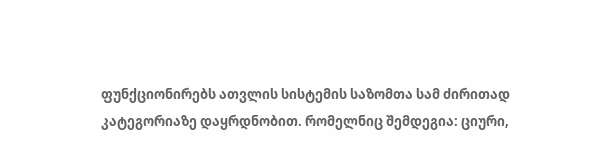ფუნქციონირებს ათვლის სისტემის საზომთა სამ ძირითად კატეგორიაზე დაყრდნობით. რომელნიც შემდეგია: ციური,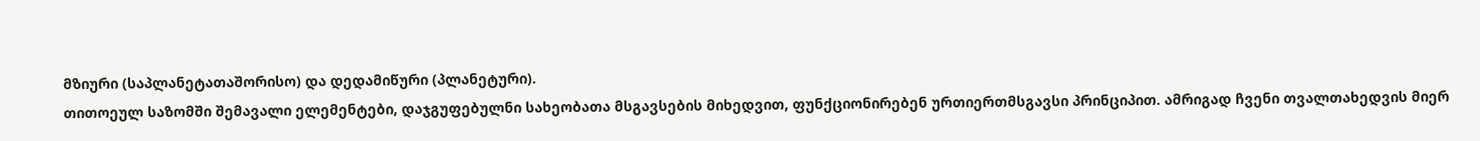მზიური (საპლანეტათაშორისო) და დედამიწური (პლანეტური).
თითოეულ საზომში შემავალი ელემენტები, დაჯგუფებულნი სახეობათა მსგავსების მიხედვით, ფუნქციონირებენ ურთიერთმსგავსი პრინციპით. ამრიგად ჩვენი თვალთახედვის მიერ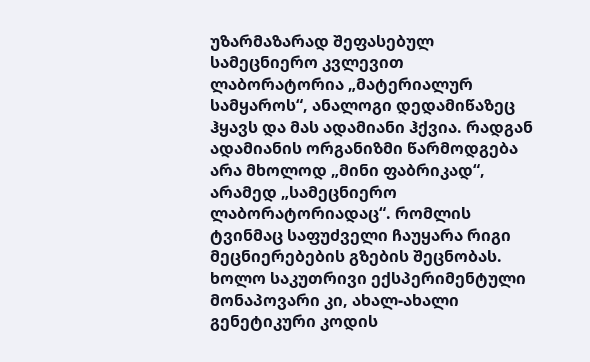უზარმაზარად შეფასებულ სამეცნიერო კვლევით ლაბორატორია „მატერიალურ სამყაროს“, ანალოგი დედამიწაზეც ჰყავს და მას ადამიანი ჰქვია. რადგან ადამიანის ორგანიზმი წარმოდგება არა მხოლოდ „მინი ფაბრიკად“, არამედ „სამეცნიერო ლაბორატორიადაც“. რომლის ტვინმაც საფუძველი ჩაუყარა რიგი მეცნიერებების გზების შეცნობას. ხოლო საკუთრივი ექსპერიმენტული მონაპოვარი კი, ახალ-ახალი გენეტიკური კოდის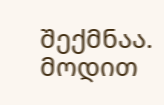შექმნაა.
მოდით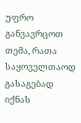უფრო განვავრცოთ თემა, რათა საყოველთაოდ გასაგებად იქნას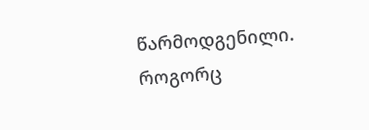წარმოდგენილი. როგორც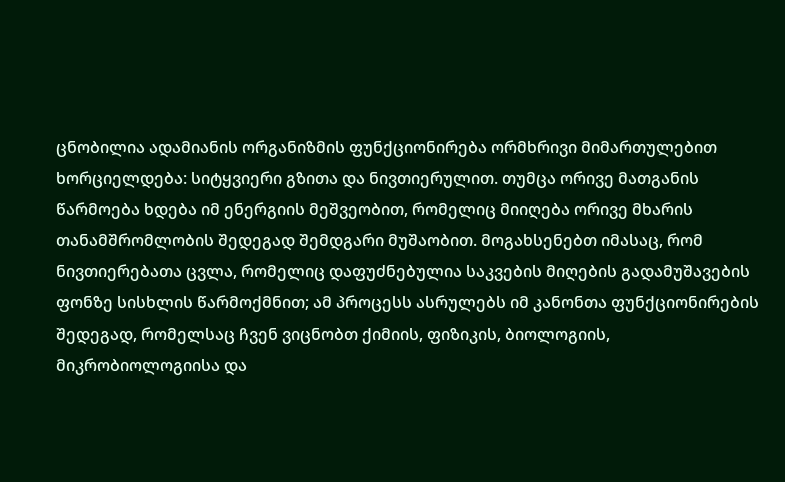ცნობილია ადამიანის ორგანიზმის ფუნქციონირება ორმხრივი მიმართულებით ხორციელდება: სიტყვიერი გზითა და ნივთიერულით. თუმცა ორივე მათგანის წარმოება ხდება იმ ენერგიის მეშვეობით, რომელიც მიიღება ორივე მხარის თანამშრომლობის შედეგად შემდგარი მუშაობით. მოგახსენებთ იმასაც, რომ ნივთიერებათა ცვლა, რომელიც დაფუძნებულია საკვების მიღების გადამუშავების ფონზე სისხლის წარმოქმნით; ამ პროცესს ასრულებს იმ კანონთა ფუნქციონირების შედეგად, რომელსაც ჩვენ ვიცნობთ ქიმიის, ფიზიკის, ბიოლოგიის, მიკრობიოლოგიისა და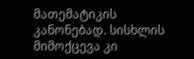მათემატიკის კანონებად. სისხლის მიმოქცევა კი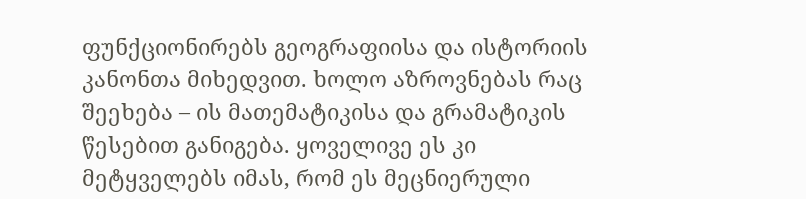ფუნქციონირებს გეოგრაფიისა და ისტორიის კანონთა მიხედვით. ხოლო აზროვნებას რაც შეეხება – ის მათემატიკისა და გრამატიკის წესებით განიგება. ყოველივე ეს კი მეტყველებს იმას, რომ ეს მეცნიერული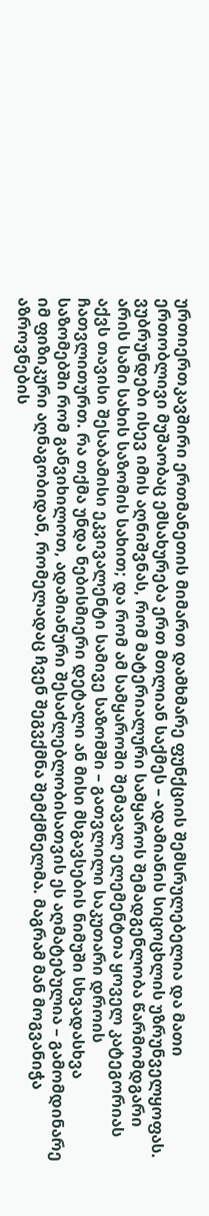ურთიერთკავშირი ერთმანეთის მიმართ დამხმარე ფუნქციის შემსრულებელია და მათი ერთობლივი მუშაობაც ემსახურება ერთ მთლიან საქმეს – ადამიანის სიცოცხლის უზრუნველყოფას.
ვუბრუნდები ისევ იმის აღნიშვნას, რომ მატერიალური სამყაროს შემადგენლობა წარმომდგარი არის სამი სახის საზომის სახით; და რომ ამ სამყაროში შემავალ ელემენტთა ყოველ კატეგორიას აქვს თავისი შესაბამისი ეკვივალენტი სამივე საზომში – გათვლილი საკუთარი დროის ჩათვლითურთ. რა თქმა უნდა ნებისმიერი დეტალი ან მისი მსგავსების ნიმუში სხვადასხვა საზომებში რომ განვიხილოთ, ადამიანური შესაძლებლობისათვის ეს აღმატებულია – გამომდინარე იმ ფიზიკური აღნაგობიდან, რომელადაც ჩვენ შეგვქმნა შემქმნელმა. მაგრამ მან მოგვანიჭა აზროვნების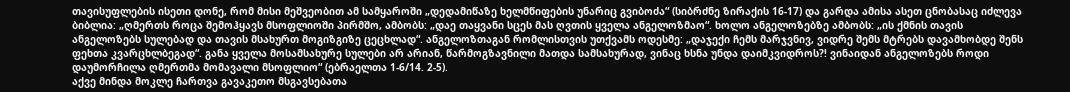თავისუფლების ისეთი დონე, რომ მისი მეშვეობით ამ სამყაროში „დედამიწაზე ხელმწიფების უნარიც გვიბოძა“ (სიბრძნე ზირაქის 16-17) და გარდა ამისა ასეთ ცნობასაც იძლევა ბიბლია: „ღმერთს როცა შემოჰყავს მსოფლიოში პირმშო, ამბობს: „დაე თაყვანი სცეს მას ღვთის ყველა ანგელოზმაო“. ხოლო ანგელოზებზე ამბობს: „ის ქმნის თავის ანგელოზებს სულებად და თავის მსახურთ მოგიზგიზე ცეცხლად“. ანგელოზთაგან რომლისთვის უთქვამს ოდესმე: „დაჯექი ჩემს მარჯვნივ, ვიდრე შემს მტრებს დავამხობდე შენს ფეხთა კვარცხლბეგად“. განა ყველა მოსამსახურე სულები არ არიან, წარმოგზავნილი მათდა სამსახურად, ვინაც ხსნა უნდა დაიმკვიდროს?! ვინაიდან ანგელოზებს როდი დაუმორჩილა ღმერთმა მომავალი მსოფლიო“ (ებრაელთა 1-6/14. 2-5).
აქვე მინდა მოკლე ჩართვა გავაკეთო მსგავსებათა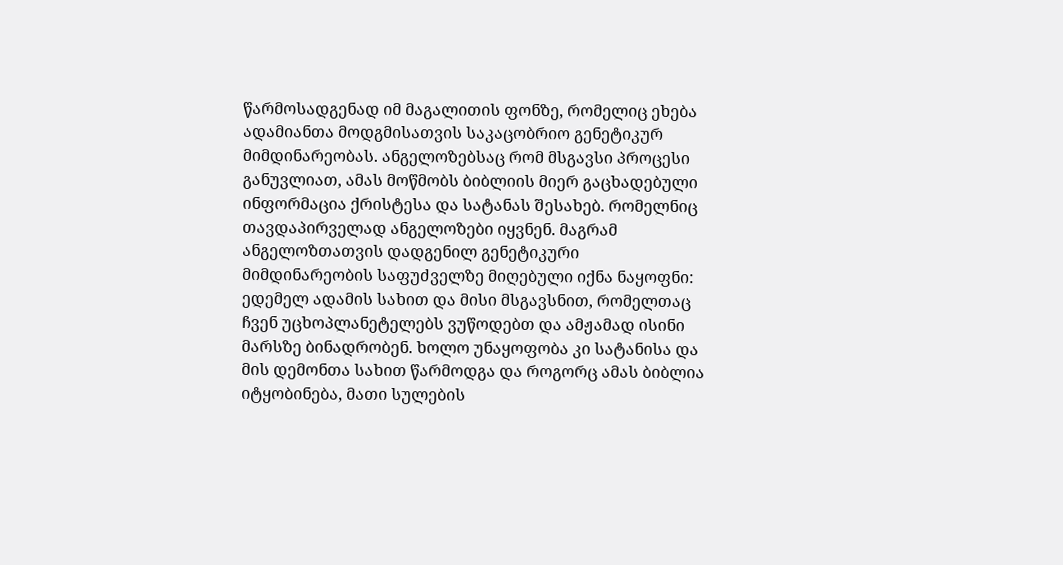წარმოსადგენად იმ მაგალითის ფონზე, რომელიც ეხება ადამიანთა მოდგმისათვის საკაცობრიო გენეტიკურ მიმდინარეობას. ანგელოზებსაც რომ მსგავსი პროცესი განუვლიათ, ამას მოწმობს ბიბლიის მიერ გაცხადებული ინფორმაცია ქრისტესა და სატანას შესახებ. რომელნიც თავდაპირველად ანგელოზები იყვნენ. მაგრამ ანგელოზთათვის დადგენილ გენეტიკური მიმდინარეობის საფუძველზე მიღებული იქნა ნაყოფნი: ედემელ ადამის სახით და მისი მსგავსნით, რომელთაც ჩვენ უცხოპლანეტელებს ვუწოდებთ და ამჟამად ისინი მარსზე ბინადრობენ. ხოლო უნაყოფობა კი სატანისა და მის დემონთა სახით წარმოდგა და როგორც ამას ბიბლია იტყობინება, მათი სულების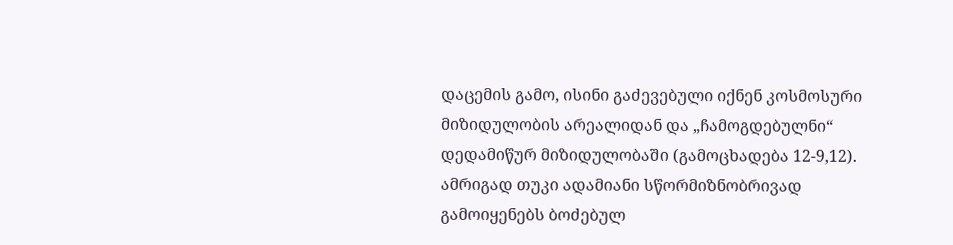დაცემის გამო, ისინი გაძევებული იქნენ კოსმოსური მიზიდულობის არეალიდან და „ჩამოგდებულნი“ დედამიწურ მიზიდულობაში (გამოცხადება 12-9,12).
ამრიგად თუკი ადამიანი სწორმიზნობრივად გამოიყენებს ბოძებულ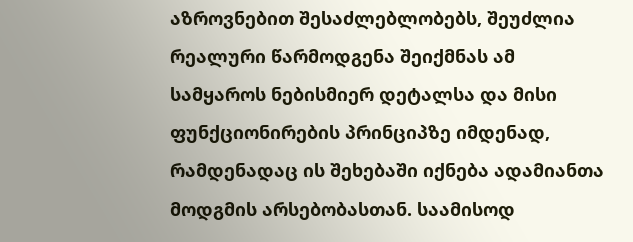აზროვნებით შესაძლებლობებს, შეუძლია რეალური წარმოდგენა შეიქმნას ამ სამყაროს ნებისმიერ დეტალსა და მისი ფუნქციონირების პრინციპზე იმდენად, რამდენადაც ის შეხებაში იქნება ადამიანთა მოდგმის არსებობასთან. საამისოდ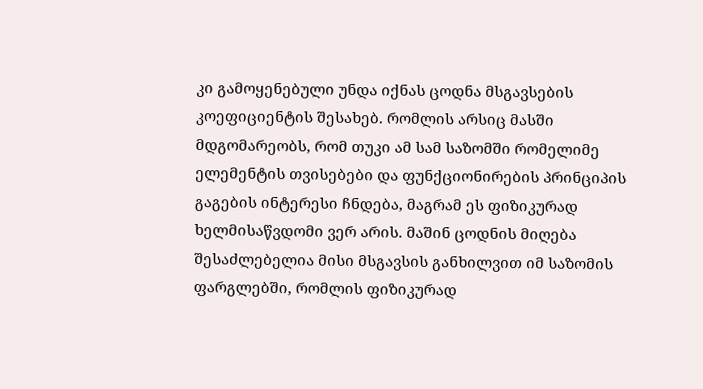კი გამოყენებული უნდა იქნას ცოდნა მსგავსების კოეფიციენტის შესახებ. რომლის არსიც მასში მდგომარეობს, რომ თუკი ამ სამ საზომში რომელიმე ელემენტის თვისებები და ფუნქციონირების პრინციპის გაგების ინტერესი ჩნდება, მაგრამ ეს ფიზიკურად ხელმისაწვდომი ვერ არის. მაშინ ცოდნის მიღება შესაძლებელია მისი მსგავსის განხილვით იმ საზომის ფარგლებში, რომლის ფიზიკურად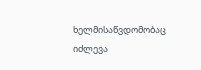ხელმისაწვდომობაც იძლევა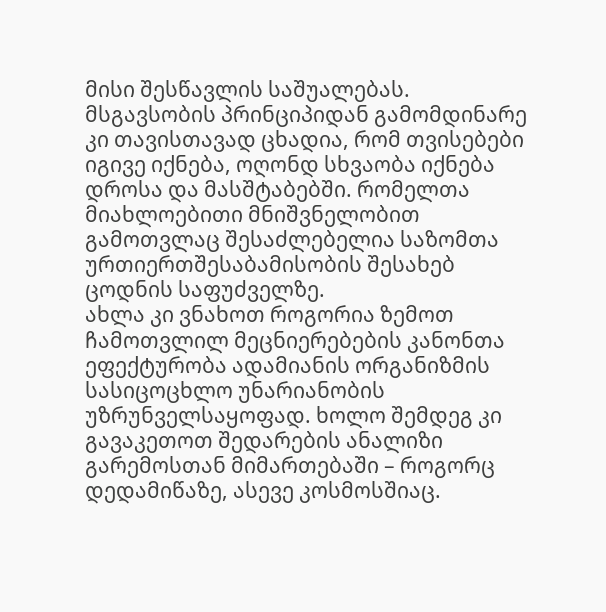მისი შესწავლის საშუალებას. მსგავსობის პრინციპიდან გამომდინარე კი თავისთავად ცხადია, რომ თვისებები იგივე იქნება, ოღონდ სხვაობა იქნება დროსა და მასშტაბებში. რომელთა მიახლოებითი მნიშვნელობით გამოთვლაც შესაძლებელია საზომთა ურთიერთშესაბამისობის შესახებ ცოდნის საფუძველზე.
ახლა კი ვნახოთ როგორია ზემოთ ჩამოთვლილ მეცნიერებების კანონთა ეფექტურობა ადამიანის ორგანიზმის სასიცოცხლო უნარიანობის უზრუნველსაყოფად. ხოლო შემდეგ კი გავაკეთოთ შედარების ანალიზი გარემოსთან მიმართებაში – როგორც დედამიწაზე, ასევე კოსმოსშიაც.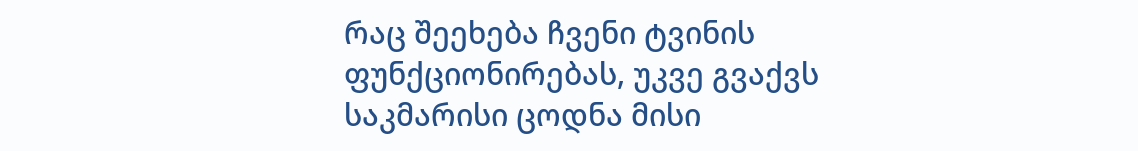რაც შეეხება ჩვენი ტვინის ფუნქციონირებას, უკვე გვაქვს საკმარისი ცოდნა მისი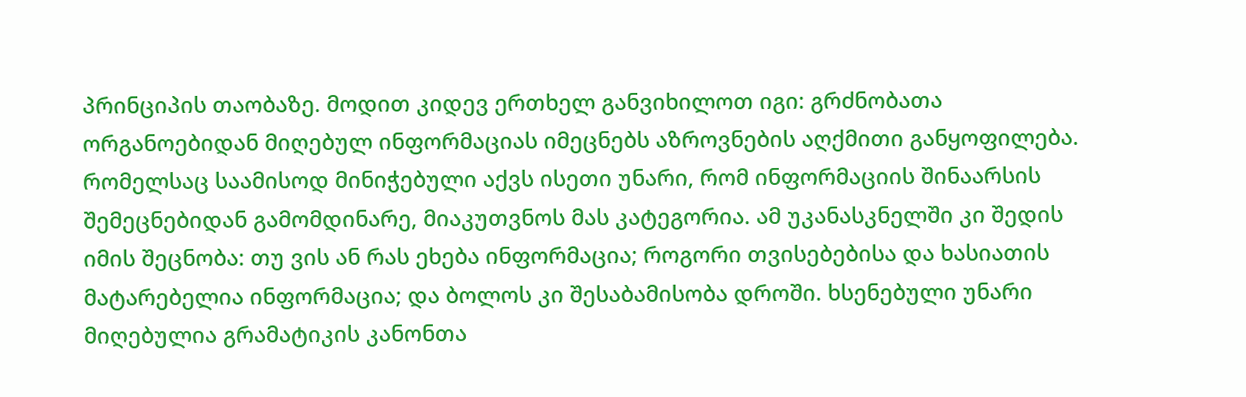პრინციპის თაობაზე. მოდით კიდევ ერთხელ განვიხილოთ იგი: გრძნობათა ორგანოებიდან მიღებულ ინფორმაციას იმეცნებს აზროვნების აღქმითი განყოფილება. რომელსაც საამისოდ მინიჭებული აქვს ისეთი უნარი, რომ ინფორმაციის შინაარსის შემეცნებიდან გამომდინარე, მიაკუთვნოს მას კატეგორია. ამ უკანასკნელში კი შედის იმის შეცნობა: თუ ვის ან რას ეხება ინფორმაცია; როგორი თვისებებისა და ხასიათის მატარებელია ინფორმაცია; და ბოლოს კი შესაბამისობა დროში. ხსენებული უნარი მიღებულია გრამატიკის კანონთა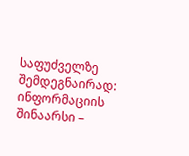საფუძველზე შემდეგნაირად: ინფორმაციის შინაარსი –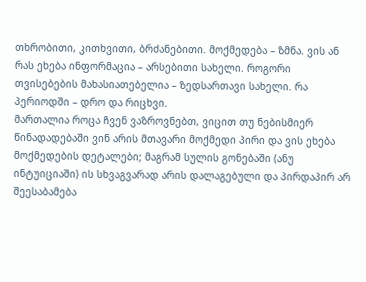თხრობითი, კითხვითი, ბრძანებითი. მოქმედება – ზმნა. ვის ან რას ეხება ინფორმაცია – არსებითი სახელი. როგორი თვისებების მახასიათებელია – ზედსართავი სახელი. რა პერიოდში – დრო და რიცხვი.
მართალია როცა ჩვენ ვაზროვნებთ, ვიცით თუ ნებისმიერ წინადადებაში ვინ არის მთავარი მოქმედი პირი და ვის ეხება მოქმედების დეტალები; მაგრამ სულის გონებაში (ანუ ინტუიციაში) ის სხვაგვარად არის დალაგებული და პირდაპირ არ შეესაბამება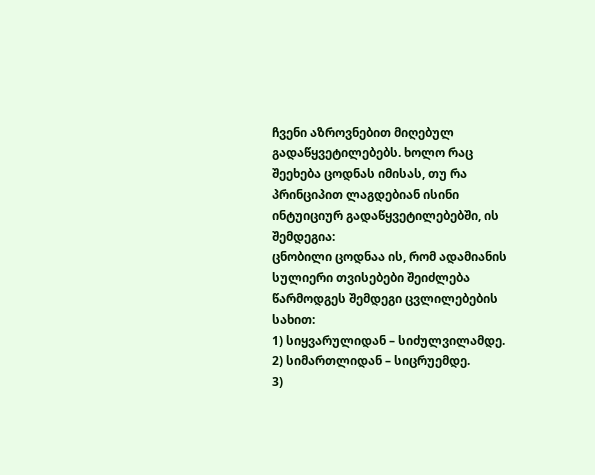ჩვენი აზროვნებით მიღებულ გადაწყვეტილებებს. ხოლო რაც შეეხება ცოდნას იმისას, თუ რა პრინციპით ლაგდებიან ისინი ინტუიციურ გადაწყვეტილებებში, ის შემდეგია:
ცნობილი ცოდნაა ის, რომ ადამიანის სულიერი თვისებები შეიძლება წარმოდგეს შემდეგი ცვლილებების სახით:
1) სიყვარულიდან – სიძულვილამდე.
2) სიმართლიდან – სიცრუემდე.
3)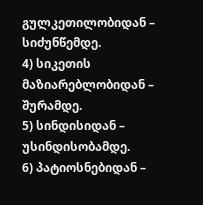გულკეთილობიდან – სიძუნწემდე.
4) სიკეთის მაზიარებლობიდან – შურამდე.
5) სინდისიდან – უსინდისობამდე.
6) პატიოსნებიდან –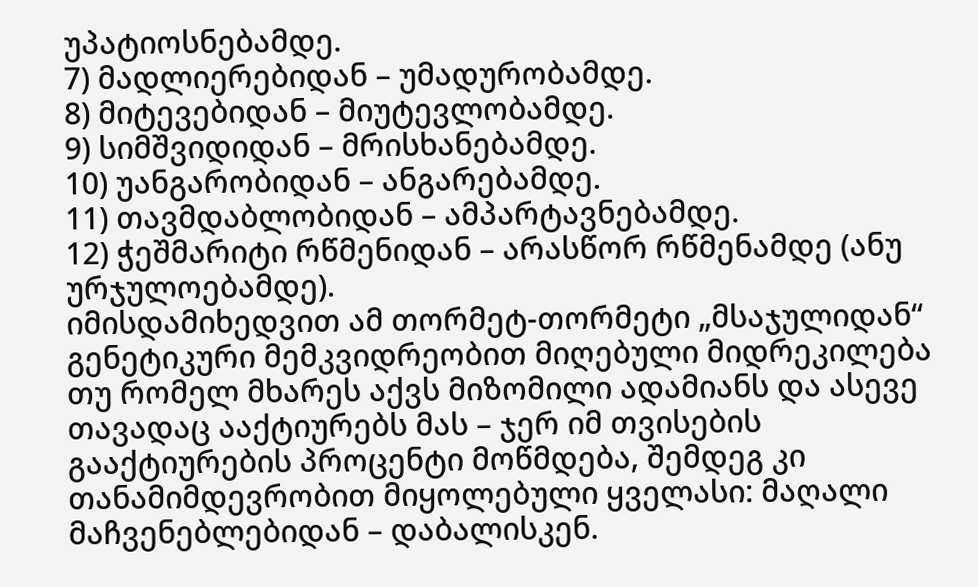უპატიოსნებამდე.
7) მადლიერებიდან – უმადურობამდე.
8) მიტევებიდან – მიუტევლობამდე.
9) სიმშვიდიდან – მრისხანებამდე.
10) უანგარობიდან – ანგარებამდე.
11) თავმდაბლობიდან – ამპარტავნებამდე.
12) ჭეშმარიტი რწმენიდან – არასწორ რწმენამდე (ანუ ურჯულოებამდე).
იმისდამიხედვით ამ თორმეტ-თორმეტი „მსაჯულიდან“ გენეტიკური მემკვიდრეობით მიღებული მიდრეკილება თუ რომელ მხარეს აქვს მიზომილი ადამიანს და ასევე თავადაც ააქტიურებს მას – ჯერ იმ თვისების გააქტიურების პროცენტი მოწმდება, შემდეგ კი თანამიმდევრობით მიყოლებული ყველასი: მაღალი მაჩვენებლებიდან – დაბალისკენ.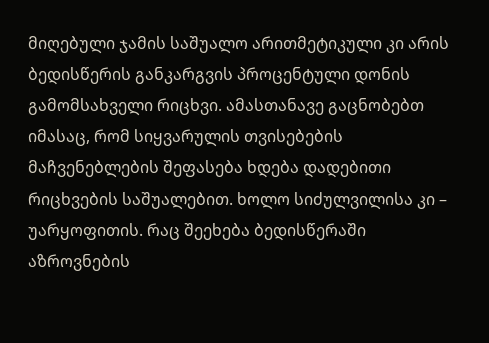მიღებული ჯამის საშუალო არითმეტიკული კი არის ბედისწერის განკარგვის პროცენტული დონის გამომსახველი რიცხვი. ამასთანავე გაცნობებთ იმასაც, რომ სიყვარულის თვისებების მაჩვენებლების შეფასება ხდება დადებითი რიცხვების საშუალებით. ხოლო სიძულვილისა კი – უარყოფითის. რაც შეეხება ბედისწერაში აზროვნების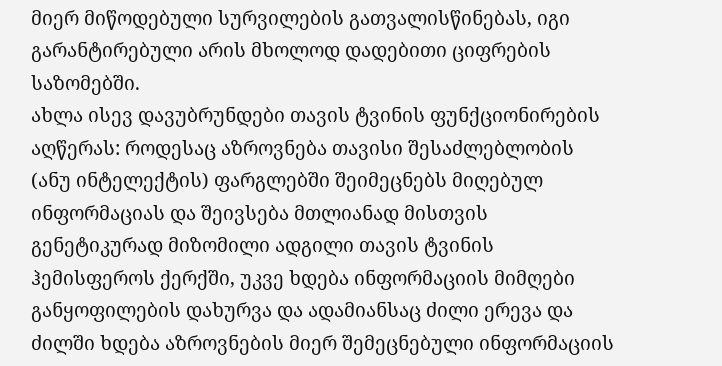მიერ მიწოდებული სურვილების გათვალისწინებას, იგი გარანტირებული არის მხოლოდ დადებითი ციფრების საზომებში.
ახლა ისევ დავუბრუნდები თავის ტვინის ფუნქციონირების აღწერას: როდესაც აზროვნება თავისი შესაძლებლობის (ანუ ინტელექტის) ფარგლებში შეიმეცნებს მიღებულ ინფორმაციას და შეივსება მთლიანად მისთვის გენეტიკურად მიზომილი ადგილი თავის ტვინის ჰემისფეროს ქერქში, უკვე ხდება ინფორმაციის მიმღები განყოფილების დახურვა და ადამიანსაც ძილი ერევა და ძილში ხდება აზროვნების მიერ შემეცნებული ინფორმაციის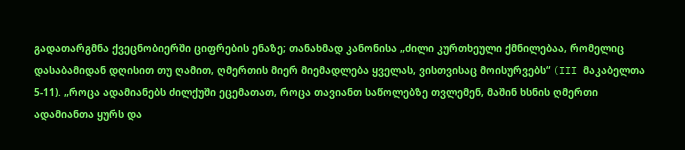გადათარგმნა ქვეცნობიერში ციფრების ენაზე; თანახმად კანონისა „ძილი კურთხეული ქმნილებაა, რომელიც დასაბამიდან დღისით თუ ღამით, ღმერთის მიერ მიემადლება ყველას, ვისთვისაც მოისურვებს“ (III მაკაბელთა 5-11). „როცა ადამიანებს ძილქუში ეცემათათ, როცა თავიანთ საწოლებზე თვლემენ, მაშინ ხსნის ღმერთი ადამიანთა ყურს და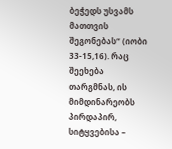ბეჭედს უსვამს მათთვის შეგონებას“ (იობი 33-15,16). რაც შეეხება თარგმნას, ის მიმდინარეობს პირდაპირ, სიტყვებისა –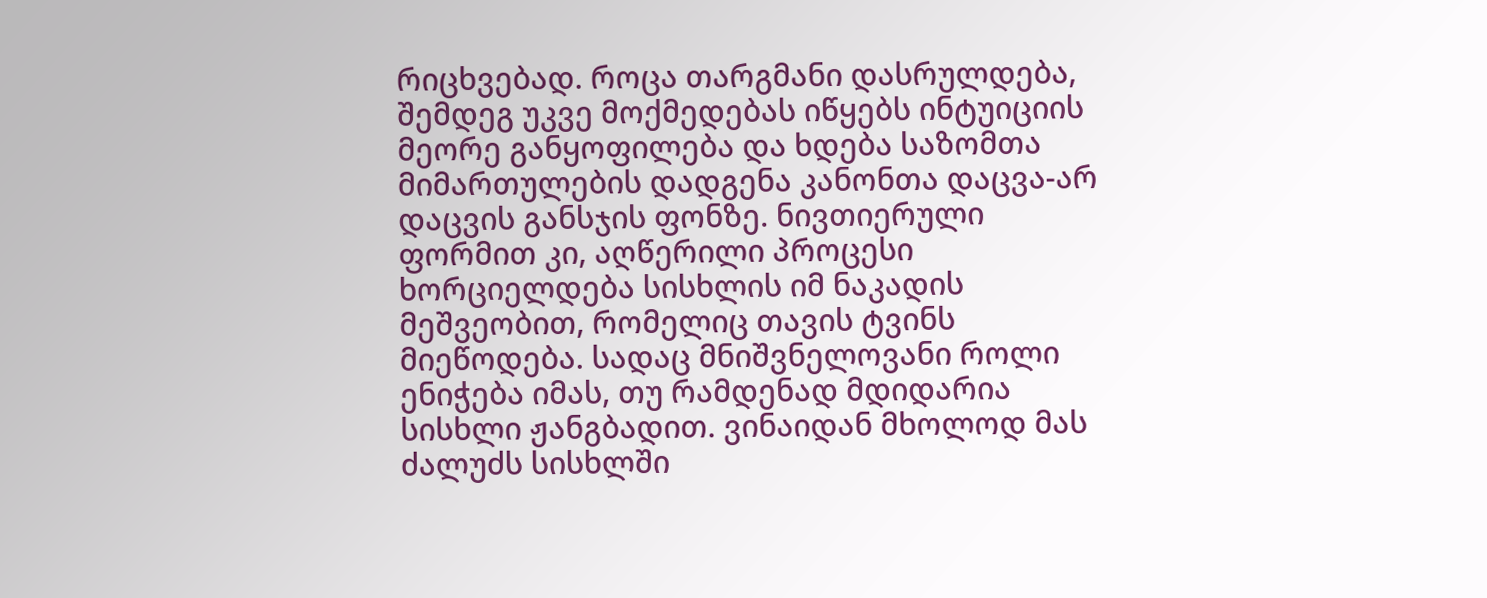რიცხვებად. როცა თარგმანი დასრულდება, შემდეგ უკვე მოქმედებას იწყებს ინტუიციის მეორე განყოფილება და ხდება საზომთა მიმართულების დადგენა კანონთა დაცვა-არ დაცვის განსჯის ფონზე. ნივთიერული ფორმით კი, აღწერილი პროცესი ხორციელდება სისხლის იმ ნაკადის მეშვეობით, რომელიც თავის ტვინს მიეწოდება. სადაც მნიშვნელოვანი როლი ენიჭება იმას, თუ რამდენად მდიდარია სისხლი ჟანგბადით. ვინაიდან მხოლოდ მას ძალუძს სისხლში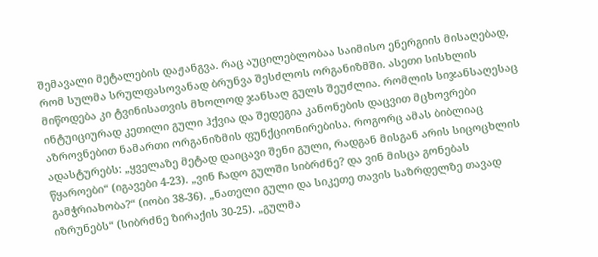შემავალი მეტალების დაჟანგვა. რაც აუცილებლობაა საიმისო ენერგიის მისაღებად, რომ სულმა სრულფასოვანად ბრუნვა შესძლოს ორგანიზმში. ასეთი სისხლის მიწოდება კი ტვინისათვის მხოლოდ ჯანსაღ გულს შეუძლია. რომლის სიჯანსაღესაც ინტუიციურად კეთილი გული ჰქვია და შედეგია კანონების დაცვით მცხოვრები აზროვნებით ნამართი ორგანიზმის ფუნქციონირებისა. როგორც ამას ბიბლიაც ადასტურებს: „ყველაზე მეტად დაიცავი შენი გული, რადგან მისგან არის სიცოცხლის წყაროები“ (იგავები 4-23). „ვინ ჩადო გულში სიბრძნე? და ვინ მისცა გონებას გამჭრიახობა?“ (იობი 38-36). „ნათელი გული და სიკეთე თავის საზრდელზე თავად იზრუნებს“ (სიბრძნე ზირაქის 30-25). „გულმა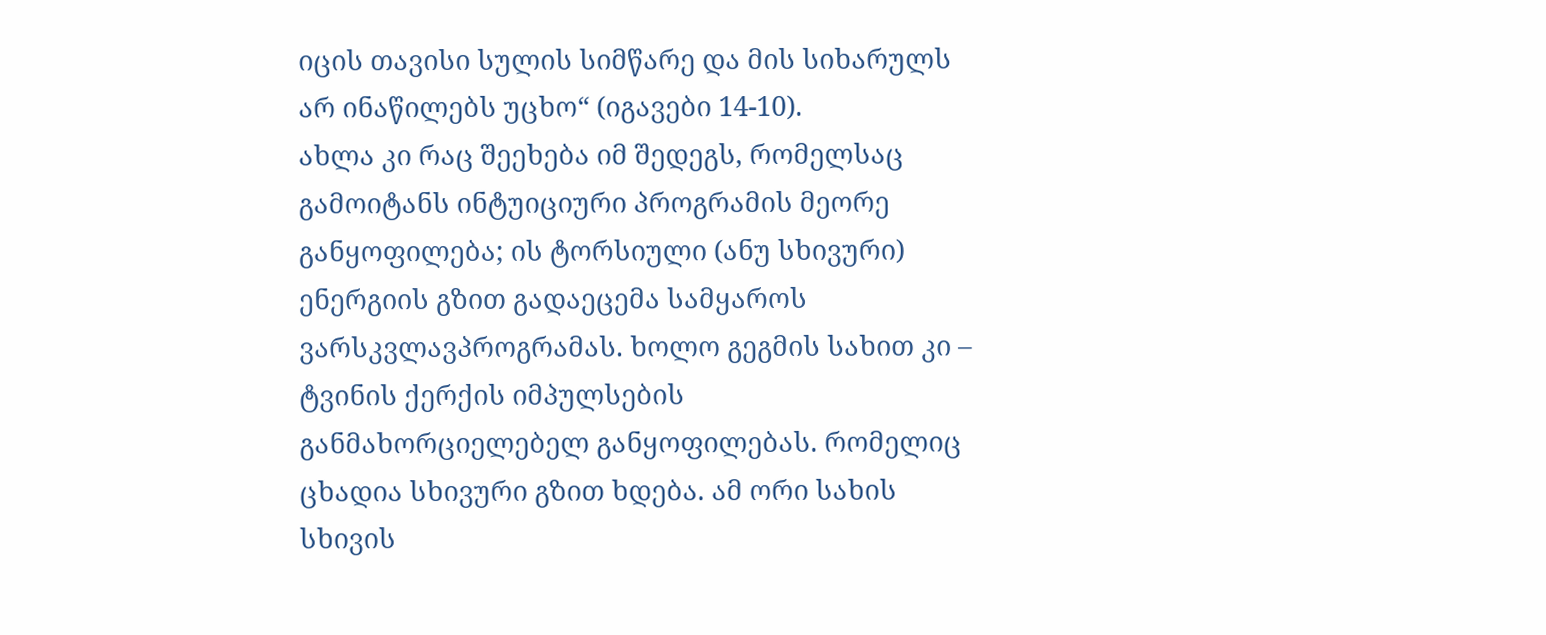იცის თავისი სულის სიმწარე და მის სიხარულს არ ინაწილებს უცხო“ (იგავები 14-10).
ახლა კი რაც შეეხება იმ შედეგს, რომელსაც გამოიტანს ინტუიციური პროგრამის მეორე განყოფილება; ის ტორსიული (ანუ სხივური) ენერგიის გზით გადაეცემა სამყაროს ვარსკვლავპროგრამას. ხოლო გეგმის სახით კი – ტვინის ქერქის იმპულსების განმახორციელებელ განყოფილებას. რომელიც ცხადია სხივური გზით ხდება. ამ ორი სახის სხივის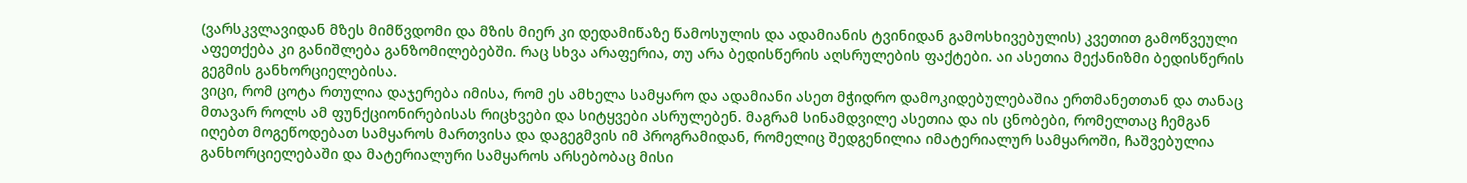(ვარსკვლავიდან მზეს მიმწვდომი და მზის მიერ კი დედამიწაზე წამოსულის და ადამიანის ტვინიდან გამოსხივებულის) კვეთით გამოწვეული აფეთქება კი განიშლება განზომილებებში. რაც სხვა არაფერია, თუ არა ბედისწერის აღსრულების ფაქტები. აი ასეთია მექანიზმი ბედისწერის გეგმის განხორციელებისა.
ვიცი, რომ ცოტა რთულია დაჯერება იმისა, რომ ეს ამხელა სამყარო და ადამიანი ასეთ მჭიდრო დამოკიდებულებაშია ერთმანეთთან და თანაც მთავარ როლს ამ ფუნქციონირებისას რიცხვები და სიტყვები ასრულებენ. მაგრამ სინამდვილე ასეთია და ის ცნობები, რომელთაც ჩემგან იღებთ მოგეწოდებათ სამყაროს მართვისა და დაგეგმვის იმ პროგრამიდან, რომელიც შედგენილია იმატერიალურ სამყაროში, ჩაშვებულია განხორციელებაში და მატერიალური სამყაროს არსებობაც მისი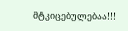მტკიცებულებაა!!!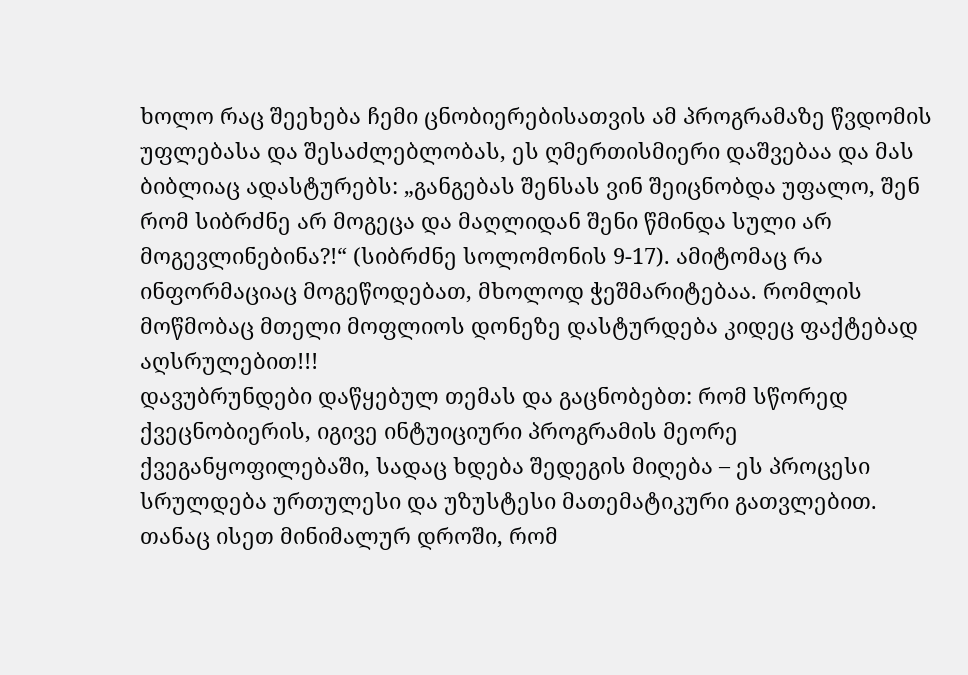ხოლო რაც შეეხება ჩემი ცნობიერებისათვის ამ პროგრამაზე წვდომის უფლებასა და შესაძლებლობას, ეს ღმერთისმიერი დაშვებაა და მას ბიბლიაც ადასტურებს: „განგებას შენსას ვინ შეიცნობდა უფალო, შენ რომ სიბრძნე არ მოგეცა და მაღლიდან შენი წმინდა სული არ მოგევლინებინა?!“ (სიბრძნე სოლომონის 9-17). ამიტომაც რა ინფორმაციაც მოგეწოდებათ, მხოლოდ ჭეშმარიტებაა. რომლის მოწმობაც მთელი მოფლიოს დონეზე დასტურდება კიდეც ფაქტებად აღსრულებით!!!
დავუბრუნდები დაწყებულ თემას და გაცნობებთ: რომ სწორედ ქვეცნობიერის, იგივე ინტუიციური პროგრამის მეორე ქვეგანყოფილებაში, სადაც ხდება შედეგის მიღება – ეს პროცესი სრულდება ურთულესი და უზუსტესი მათემატიკური გათვლებით. თანაც ისეთ მინიმალურ დროში, რომ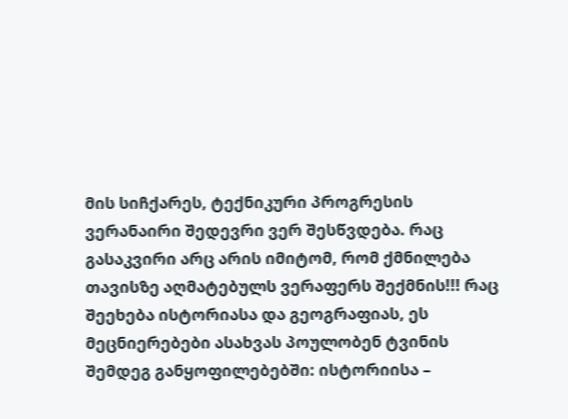მის სიჩქარეს, ტექნიკური პროგრესის ვერანაირი შედევრი ვერ შესწვდება. რაც გასაკვირი არც არის იმიტომ, რომ ქმნილება თავისზე აღმატებულს ვერაფერს შექმნის!!! რაც შეეხება ისტორიასა და გეოგრაფიას, ეს მეცნიერებები ასახვას პოულობენ ტვინის შემდეგ განყოფილებებში: ისტორიისა –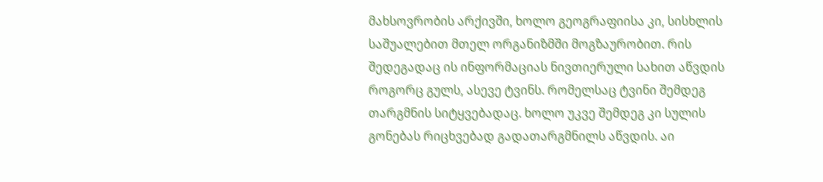მახსოვრობის არქივში, ხოლო გეოგრაფიისა კი, სისხლის საშუალებით მთელ ორგანიზმში მოგზაურობით. რის შედეგადაც ის ინფორმაციას ნივთიერული სახით აწვდის როგორც გულს, ასევე ტვინს. რომელსაც ტვინი შემდეგ თარგმნის სიტყვებადაც. ხოლო უკვე შემდეგ კი სულის გონებას რიცხვებად გადათარგმნილს აწვდის. აი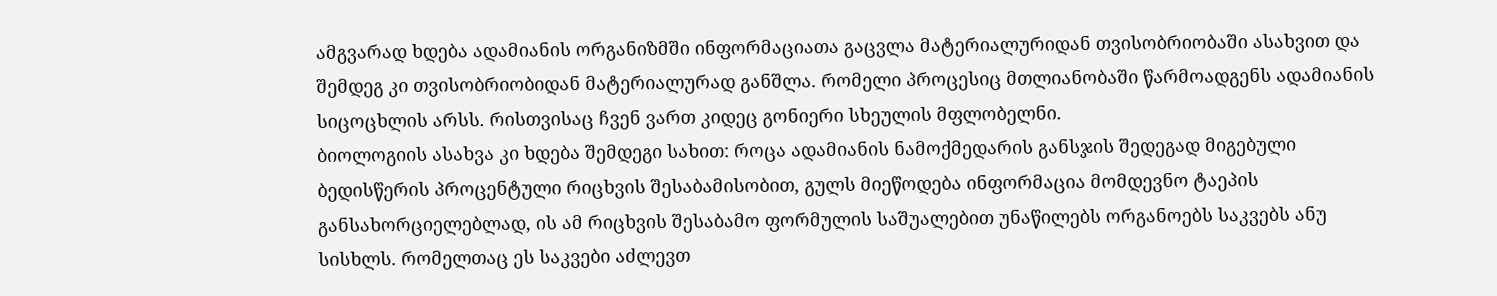ამგვარად ხდება ადამიანის ორგანიზმში ინფორმაციათა გაცვლა მატერიალურიდან თვისობრიობაში ასახვით და შემდეგ კი თვისობრიობიდან მატერიალურად განშლა. რომელი პროცესიც მთლიანობაში წარმოადგენს ადამიანის სიცოცხლის არსს. რისთვისაც ჩვენ ვართ კიდეც გონიერი სხეულის მფლობელნი.
ბიოლოგიის ასახვა კი ხდება შემდეგი სახით: როცა ადამიანის ნამოქმედარის განსჯის შედეგად მიგებული ბედისწერის პროცენტული რიცხვის შესაბამისობით, გულს მიეწოდება ინფორმაცია მომდევნო ტაეპის განსახორციელებლად, ის ამ რიცხვის შესაბამო ფორმულის საშუალებით უნაწილებს ორგანოებს საკვებს ანუ სისხლს. რომელთაც ეს საკვები აძლევთ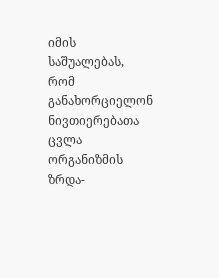იმის საშუალებას, რომ განახორციელონ ნივთიერებათა ცვლა ორგანიზმის ზრდა-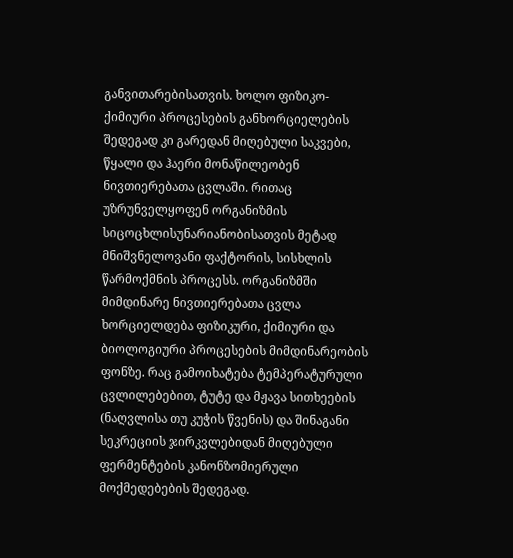განვითარებისათვის. ხოლო ფიზიკო-ქიმიური პროცესების განხორციელების შედეგად კი გარედან მიღებული საკვები, წყალი და ჰაერი მონაწილეობენ ნივთიერებათა ცვლაში. რითაც უზრუნველყოფენ ორგანიზმის სიცოცხლისუნარიანობისათვის მეტად მნიშვნელოვანი ფაქტორის, სისხლის წარმოქმნის პროცესს. ორგანიზმში მიმდინარე ნივთიერებათა ცვლა ხორციელდება ფიზიკური, ქიმიური და ბიოლოგიური პროცესების მიმდინარეობის ფონზე. რაც გამოიხატება ტემპერატურული ცვლილებებით, ტუტე და მჟავა სითხეების (ნაღვლისა თუ კუჭის წვენის) და შინაგანი სეკრეციის ჯირკვლებიდან მიღებული ფერმენტების კანონზომიერული მოქმედებების შედეგად.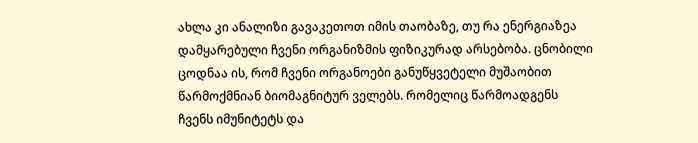ახლა კი ანალიზი გავაკეთოთ იმის თაობაზე, თუ რა ენერგიაზეა დამყარებული ჩვენი ორგანიზმის ფიზიკურად არსებობა. ცნობილი ცოდნაა ის, რომ ჩვენი ორგანოები განუწყვეტელი მუშაობით წარმოქმნიან ბიომაგნიტურ ველებს. რომელიც წარმოადგენს ჩვენს იმუნიტეტს და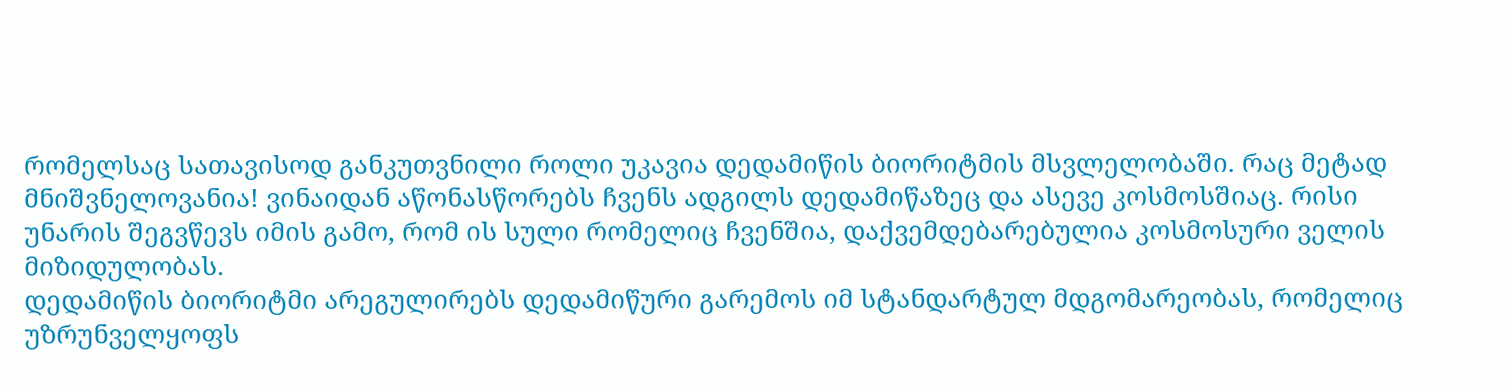რომელსაც სათავისოდ განკუთვნილი როლი უკავია დედამიწის ბიორიტმის მსვლელობაში. რაც მეტად მნიშვნელოვანია! ვინაიდან აწონასწორებს ჩვენს ადგილს დედამიწაზეც და ასევე კოსმოსშიაც. რისი უნარის შეგვწევს იმის გამო, რომ ის სული რომელიც ჩვენშია, დაქვემდებარებულია კოსმოსური ველის მიზიდულობას.
დედამიწის ბიორიტმი არეგულირებს დედამიწური გარემოს იმ სტანდარტულ მდგომარეობას, რომელიც უზრუნველყოფს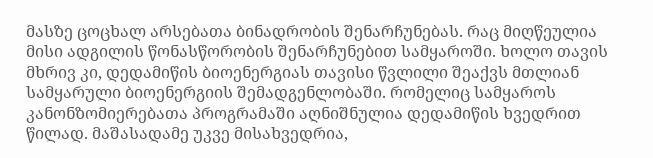მასზე ცოცხალ არსებათა ბინადრობის შენარჩუნებას. რაც მიღწეულია მისი ადგილის წონასწორობის შენარჩუნებით სამყაროში. ხოლო თავის მხრივ კი, დედამიწის ბიოენერგიას თავისი წვლილი შეაქვს მთლიან სამყარული ბიოენერგიის შემადგენლობაში. რომელიც სამყაროს კანონზომიერებათა პროგრამაში აღნიშნულია დედამიწის ხვედრით წილად. მაშასადამე უკვე მისახვედრია,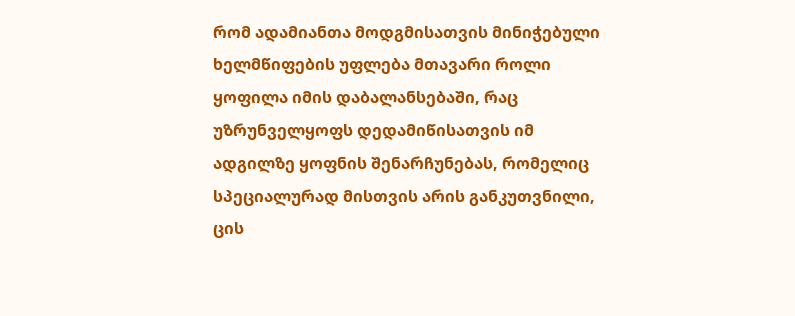რომ ადამიანთა მოდგმისათვის მინიჭებული ხელმწიფების უფლება მთავარი როლი ყოფილა იმის დაბალანსებაში, რაც უზრუნველყოფს დედამიწისათვის იმ ადგილზე ყოფნის შენარჩუნებას, რომელიც სპეციალურად მისთვის არის განკუთვნილი, ცის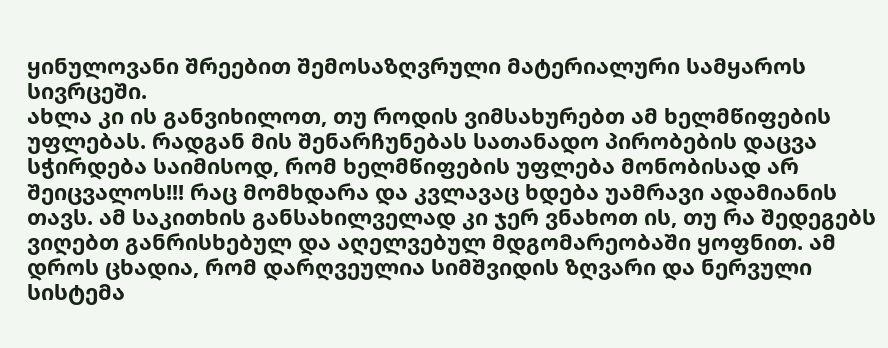ყინულოვანი შრეებით შემოსაზღვრული მატერიალური სამყაროს სივრცეში.
ახლა კი ის განვიხილოთ, თუ როდის ვიმსახურებთ ამ ხელმწიფების უფლებას. რადგან მის შენარჩუნებას სათანადო პირობების დაცვა სჭირდება საიმისოდ, რომ ხელმწიფების უფლება მონობისად არ შეიცვალოს!!! რაც მომხდარა და კვლავაც ხდება უამრავი ადამიანის თავს. ამ საკითხის განსახილველად კი ჯერ ვნახოთ ის, თუ რა შედეგებს ვიღებთ განრისხებულ და აღელვებულ მდგომარეობაში ყოფნით. ამ დროს ცხადია, რომ დარღვეულია სიმშვიდის ზღვარი და ნერვული სისტემა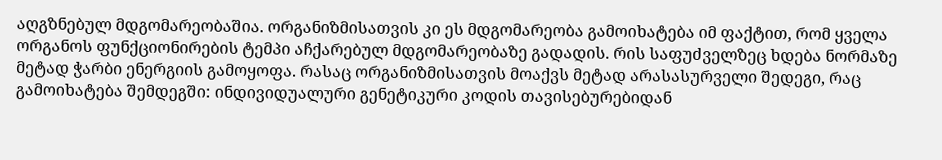აღგზნებულ მდგომარეობაშია. ორგანიზმისათვის კი ეს მდგომარეობა გამოიხატება იმ ფაქტით, რომ ყველა ორგანოს ფუნქციონირების ტემპი აჩქარებულ მდგომარეობაზე გადადის. რის საფუძველზეც ხდება ნორმაზე მეტად ჭარბი ენერგიის გამოყოფა. რასაც ორგანიზმისათვის მოაქვს მეტად არასასურველი შედეგი, რაც გამოიხატება შემდეგში: ინდივიდუალური გენეტიკური კოდის თავისებურებიდან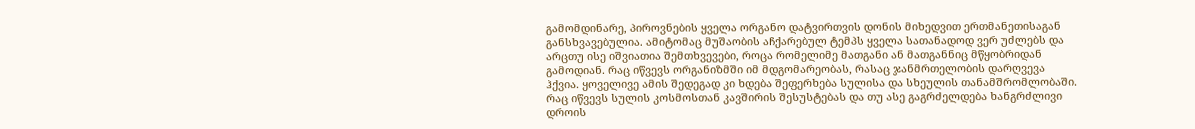გამომდინარე, პიროვნების ყველა ორგანო დატვირთვის დონის მიხედვით ერთმანეთისაგან განსხვავებულია. ამიტომაც მუშაობის აჩქარებულ ტემპს ყველა სათანადოდ ვერ უძლებს და არცთუ ისე იშვიათია შემთხვევები, როცა რომელიმე მათგანი ან მათგანნიც მწყობრიდან გამოდიან. რაც იწვევს ორგანიზმში იმ მდგომარეობას, რასაც ჯანმრთელობის დარღვევა ჰქვია. ყოველივე ამის შედეგად კი ხდება შეფერხება სულისა და სხეულის თანამშრომლობაში. რაც იწვევს სულის კოსმოსთან კავშირის შესუსტებას და თუ ასე გაგრძელდება ხანგრძლივი დროის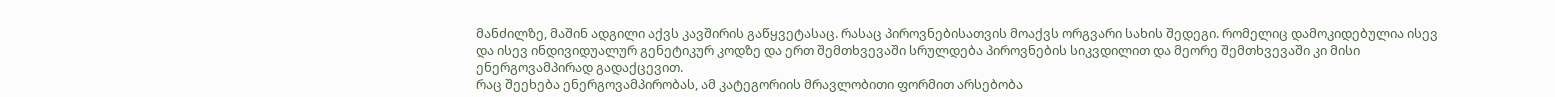მანძილზე, მაშინ ადგილი აქვს კავშირის გაწყვეტასაც. რასაც პიროვნებისათვის მოაქვს ორგვარი სახის შედეგი. რომელიც დამოკიდებულია ისევ და ისევ ინდივიდუალურ გენეტიკურ კოდზე და ერთ შემთხვევაში სრულდება პიროვნების სიკვდილით და მეორე შემთხვევაში კი მისი ენერგოვამპირად გადაქცევით.
რაც შეეხება ენერგოვამპირობას, ამ კატეგორიის მრავლობითი ფორმით არსებობა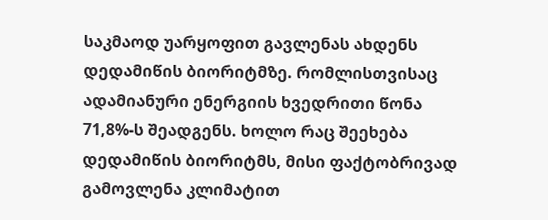საკმაოდ უარყოფით გავლენას ახდენს დედამიწის ბიორიტმზე. რომლისთვისაც ადამიანური ენერგიის ხვედრითი წონა 71,8%-ს შეადგენს. ხოლო რაც შეეხება დედამიწის ბიორიტმს, მისი ფაქტობრივად გამოვლენა კლიმატით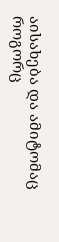აისახება და ამიტომაც როგორც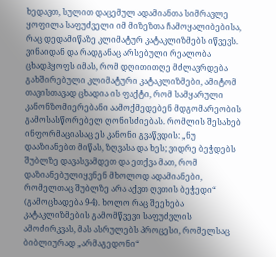ხედავთ, სულით დაცემულ ადამიანთა სიმრავლე ყოფილა საფუძველი იმ მიზეზთა ჩამოყალიბებისა, რაც დედამიწაზე კლიმატურ კატაკლიზმებს იწვევს.
ვინაიდან და რადგანაც არსებული რეალობა ცხადჰყოფს იმას, რომ დღითითღე მძლავრდება გახშირებული კლიმატური კატაკლიზმები, ამიტომ თავისთავად ცხადია ის ფაქტი, რომ სამყარული კანონზომიერებანი აამოქმედებენ მდგომარეობის გამოსასწორებელ ღონისძიებას. რომლის შესახებ ინფორმაციასაც ეს კანონი გვაწვდის: „ნუ დააზიანებთ მიწას, ზღვასა და ხეს; ვიდრე ბეჭდებს შუბლზე დავასვამდეთ და ეთქვა მათ, რომ დაზიანებულიყვნენ მხოლოდ ადამიანები, რომელთაც შუბლზე არა აქვთ ღვთის ბეჭედი“ (გამოცხადება 9-4). ხოლო რაც შეეხება კატაკლიზმების გამომწვევი საფუძვლის ამოძირკვას, მას ასრულებს პროცესი, რომელსაც ბიბლიურად „არმაგედონი“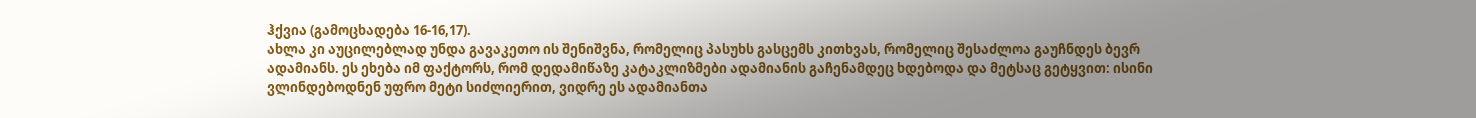ჰქვია (გამოცხადება 16-16,17).
ახლა კი აუცილებლად უნდა გავაკეთო ის შენიშვნა, რომელიც პასუხს გასცემს კითხვას, რომელიც შესაძლოა გაუჩნდეს ბევრ ადამიანს. ეს ეხება იმ ფაქტორს, რომ დედამიწაზე კატაკლიზმები ადამიანის გაჩენამდეც ხდებოდა და მეტსაც გეტყვით: ისინი ვლინდებოდნენ უფრო მეტი სიძლიერით, ვიდრე ეს ადამიანთა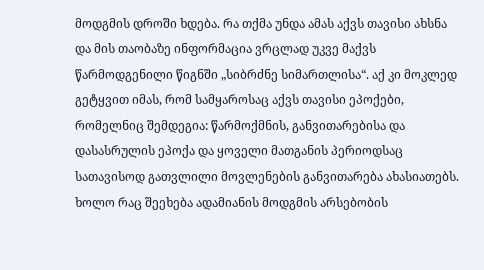მოდგმის დროში ხდება. რა თქმა უნდა ამას აქვს თავისი ახსნა და მის თაობაზე ინფორმაცია ვრცლად უკვე მაქვს წარმოდგენილი წიგნში „სიბრძნე სიმართლისა“. აქ კი მოკლედ გეტყვით იმას, რომ სამყაროსაც აქვს თავისი ეპოქები, რომელნიც შემდეგია: წარმოქმნის, განვითარებისა და დასასრულის ეპოქა და ყოველი მათგანის პერიოდსაც სათავისოდ გათვლილი მოვლენების განვითარება ახასიათებს. ხოლო რაც შეეხება ადამიანის მოდგმის არსებობის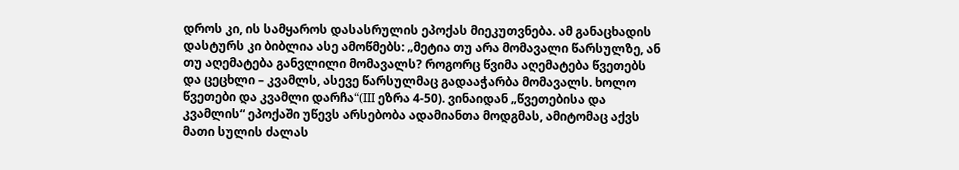დროს კი, ის სამყაროს დასასრულის ეპოქას მიეკუთვნება. ამ განაცხადის დასტურს კი ბიბლია ასე ამოწმებს: „მეტია თუ არა მომავალი წარსულზე, ან თუ აღემატება განვლილი მომავალს? როგორც წვიმა აღემატება წვეთებს და ცეცხლი – კვამლს, ასევე წარსულმაც გადააჭარბა მომავალს. ხოლო წვეთები და კვამლი დარჩა“(III ეზრა 4-50). ვინაიდან „წვეთებისა და კვამლის“ ეპოქაში უწევს არსებობა ადამიანთა მოდგმას, ამიტომაც აქვს მათი სულის ძალას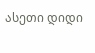ასეთი დიდი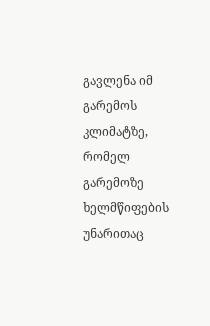გავლენა იმ გარემოს კლიმატზე, რომელ გარემოზე ხელმწიფების უნარითაც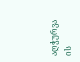აღჭურვა ის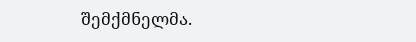შემქმნელმა.